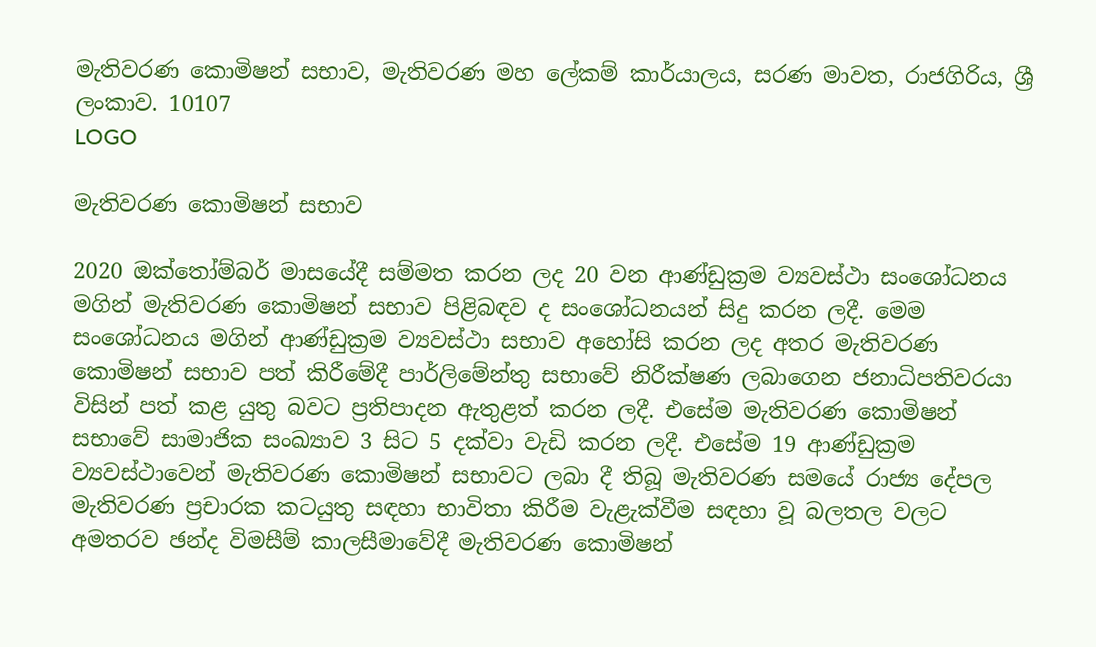මැතිවරණ කොමිෂන් සභාව, මැතිවරණ මහ ලේකම් කාර්යාලය, සරණ මාවත, රාජගිරිය, ශ්‍රී ලංකාව. 10107
LOGO

මැතිවරණ කොමිෂන් සභාව

2020 ඔක්තෝම්බර් මාසයේදී සම්මත කරන ලද 20 වන ආණ්ඩුක්‍රම ව්‍යවස්ථා සංශෝධනය මගින් මැතිවරණ කොමිෂන් සභාව පිළිබඳව ද සංශෝධනයන් සිදු කරන ලදී. මෙම සංශෝධනය මගින් ආණ්ඩුක්‍රම ව්‍යවස්ථා සභාව අහෝසි කරන ලද අතර මැතිවරණ කොමිෂන් සභාව පත් කිරීමේදී පාර්ලිමේන්තු සභාවේ නිරීක්ෂණ ලබාගෙන ජනාධිපතිවරයා විසින් පත් කළ යුතු බවට ප්‍රතිපාදන ඇතුළත් කරන ලදී. එසේම මැතිවරණ කොමිෂන් සභාවේ සාමාජික සංඛ්‍යාව 3 සිට 5 දක්වා වැඩි කරන ලදී. එසේම 19 ආණ්ඩුක්‍රම ව්‍යවස්ථාවෙන් මැතිවරණ කොමිෂන් සභාවට ලබා දී තිබූ මැතිවරණ සමයේ රාජ්‍ය ‍දේපල මැතිවරණ ප්‍රචාරක කටයුතු සඳහා භාවිතා කිරීම වැළැක්වීම සඳහා වූ බලතල වලට අමතරව ඡන්ද විමසීම් කාලසීමාවේදී මැතිවරණ කොමිෂන්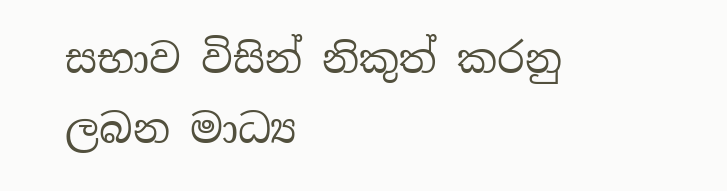සභාව විසින් නිකුත් කරනු ලබන මාධ්‍ය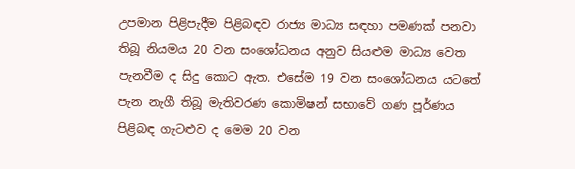උපමාන පිළිපැදීම පිළිබඳව රාජ්‍ය මාධ්‍ය සඳහා පමණක් පනවා තිබූ නියමය 20 වන සංශෝධනය අනුව සියළුම මාධ්‍ය වෙත පැනවීම ද සිදු කොට ඇත. එසේම 19 වන සංශෝධනය යටතේ පැන නැගී තිබූ මැතිවරණ කොමිෂන් සභාවේ ගණ පූර්ණය පිළිබඳ ගැටළුව ද මෙම 20 වන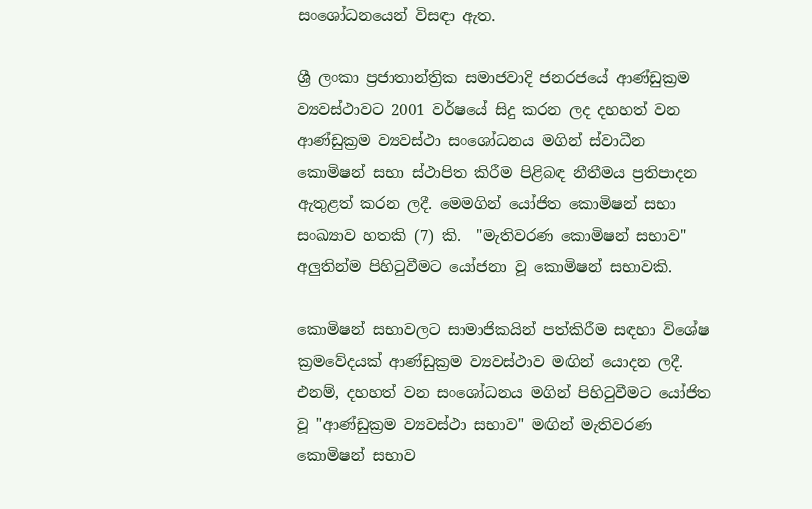සංශෝධනයෙන් විසඳා ඇත.

ශ්‍රී ලංකා ප්‍රජාතාන්ත්‍රික සමාජවාදි ජනරජයේ ආණ්ඩුක්‍රම ව්‍යවස්ථාවට 2001 වර්ෂයේ සිදු කරන ලද දහහත් වන ආණ්ඩුක්‍රම ව්‍යවස්ථා සංශෝධනය මගින් ස්වාධීන කොමිෂන් සභා ස්ථාපිත කිරීම පිළිබඳ නීතීමය ප්‍රතිපාදන ඇතුළත් කරන ලදී. මෙමගින් යෝජිත කොමිෂන් සභා සංඛ්‍යාව හතකි (7) කි.  "මැතිවරණ කොමිෂන් සභාව" අලුතින්ම පිහිටුවීමට යෝජනා වූ කොමිෂන් සභාවකි.

කොමිෂන් සභාවලට සාමාජිකයින් පත්කිරීම සඳහා විශේෂ ක්‍රමවේදයක් ආණ්ඩුක්‍රම ව්‍යවස්ථාව මඟින් යොදන ලදී. එනම්, දහහත් වන සංශෝධනය මගින් පිහිටුවීමට යෝජිත වූ "ආණ්ඩුක්‍රම ව්‍යවස්ථා සභාව" මඟින් මැතිවරණ කොමිෂන් සභාව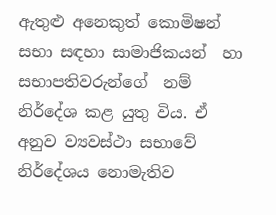ඇතුළු අනෙකුත් කොමිෂන් සභා සඳහා සාමාජිකයන්  හා සභාපතිවරුන්ගේ  නම් නිර්දේශ කළ යුතු විය. ඒ අනුව ව්‍යවස්ථා සභාවේ නිර්දේශය නොමැතිව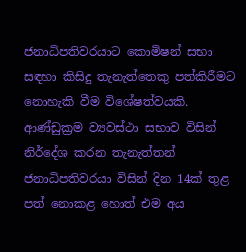ජනාධිපතිවරයාට කොමිෂන් සභා සඳහා කිසිදු තැනැත්තෙකු පත්කිරීමට නොහැකි වීම විශේෂත්වයකි. ආණ්ඩුක්‍රම ව්‍යවස්ථා සභාව විසින් නිර්දේශ කරන තැනැත්තන් ජනාධිපතිවරයා විසින් දින 14ක් තුළ පත් නොකළ හොත් එම අය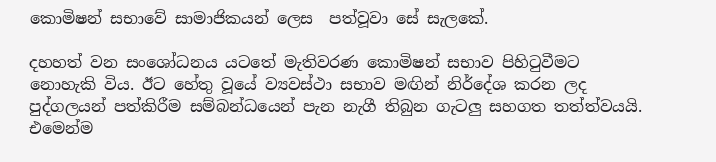කොමිෂන් සභාවේ සාමාජිකයන් ලෙස  පත්වූවා සේ සැලකේ.

දහහත් වන සංශෝධනය යටතේ මැතිවරණ කොමිෂන් සභාව පිහිටුවීමට නොහැකි විය. ඊට හේතු වූයේ ව්‍යවස්ථා සභාව මඟින් නිර්දේශ කරන ලද පුද්ගලයන් පත්කිරීම සම්බන්ධයෙන් පැන නැගී තිබුන ගැටලු සහගත තත්ත්වයයි. එමෙන්ම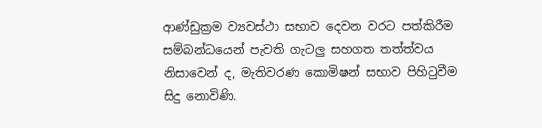ආණ්ඩුක්‍රම ව්‍යවස්ථා සභාව දෙවන වරට පත්කිරීම සම්බන්ධයෙන් පැවති ගැටලු සහගත තත්ත්වය නිසාවෙන් ද, මැතිවරණ කොමිෂන් සභාව පිහිටුවීම සිදු නොවිණි.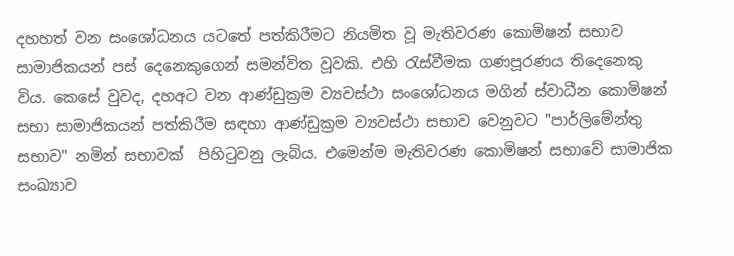දහහත් වන සංශෝධනය යටතේ පත්කිරීමට නියමිත වූ මැතිවරණ කොමිෂන් සභාව සාමාජිකයන් පස් දෙනෙකුගෙන් සමන්විත වූවකි. එහි රැස්වීමක ගණපූරණය තිදෙනෙකු විය. කෙසේ වුවද, දහඅට වන ආණ්ඩුක්‍රම ව්‍යවස්ථා සංශෝධනය මගින් ස්වාධීන කොමිෂන් සභා සාමාජිකයන් පත්කිරීම සඳහා ආණ්ඩුක්‍රම ව්‍යවස්ථා සභාව වෙනුවට "පාර්ලිමේන්තු සභාව" නමින් සභාවක්  පිහිටුවනු ලැබිය. එමෙන්ම මැතිවරණ කොමිෂන් සභාවේ සාමාජික සංඛ්‍යාව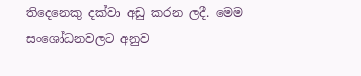තිදෙනෙකු දක්වා අඩු කරන ලදී. මෙම සංශෝධනවලට අනුව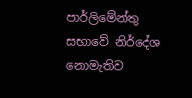පාර්ලිමේන්තු සභාවේ නිර්දේශ නොමැතිව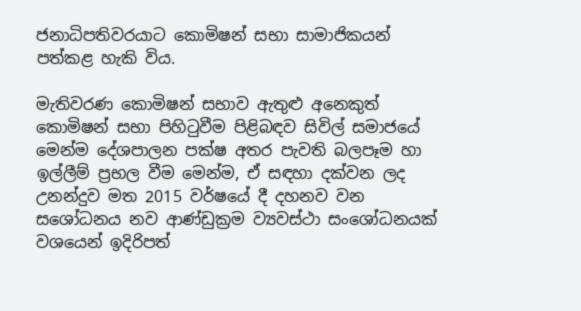ජනාධිපතිවරයාට කොමිෂන් සභා සාමාජිකයන් පත්කළ හැකි විය.

මැතිවරණ කොමිෂන් සභාව ඇතුළු අනෙකුත් කොමිෂන් සභා පිහිටුවීම පිළිබඳව සිවිල් සමාජයේ මෙන්ම දේශපාලන පක්ෂ අතර පැවති බලපෑම හා ඉල්ලීම් ප්‍රභල වීම මෙන්ම, ඒ සඳහා දක්වන ලද උනන්දුව මත 2015 වර්ෂයේ දී දහනව වන සශෝධනය නව ආණ්ඩුක්‍රම ව්‍යවස්ථා සංශෝධනයක් වශයෙන් ඉදිරිපත්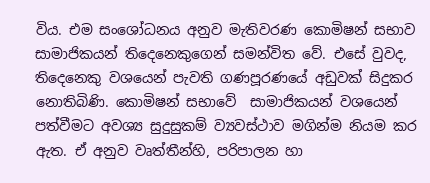විය. එම සංශෝධනය අනුව මැතිවරණ කොමිෂන් සභාව සාමාජිකයන් තිදෙනෙකුගෙන් සමන්විත වේ. එසේ වුවද, තිදෙනෙකු වශයෙන් පැවති ගණපූරණයේ අඩුවක් සිදුකර නොතිබිණි. කොමිෂන් සභාවේ  සාමාජිකයන් වශයෙන් පත්වීමට අවශ්‍ය සුදුසුකම් ව්‍යවස්ථාව මගින්ම නියම කර ඇත. ඒ අනුව වෘත්තීන්හි, පරිපාලන හා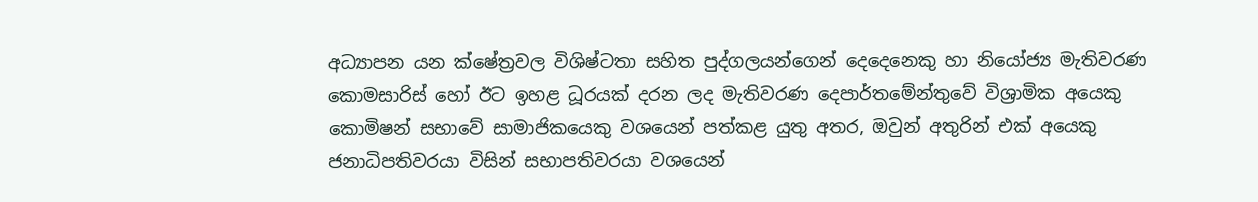අධ්‍යාපන යන ක්ෂේත්‍රවල විශිෂ්ටතා සහිත පුද්ගලයන්ගෙන් දෙදෙනෙකු හා නියෝජ්‍ය මැතිවරණ කොමසාරිස් හෝ ඊට ඉහළ ධූරයක් දරන ලද මැතිවරණ දෙපාර්තමේන්තුවේ විශ්‍රාමික අයෙකු කොමිෂන් සභාවේ සාමාජිකයෙකු වශයෙන් පත්කළ යුතු අතර, ඔවුන් අතුරින් එක් අයෙකු ජනාධිපතිවරයා විසින් සභාපතිවරයා වශයෙන්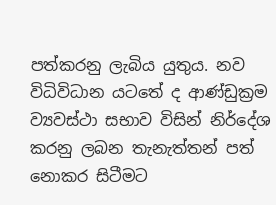පත්කරනු ලැබිය යුතුය. නව විධිවිධාන යටතේ ද ආණ්ඩුක්‍රම ව්‍යවස්ථා සභාව විසින් නිර්දේශ කරනු ලබන තැනැත්තන් පත් නොකර සිටීමට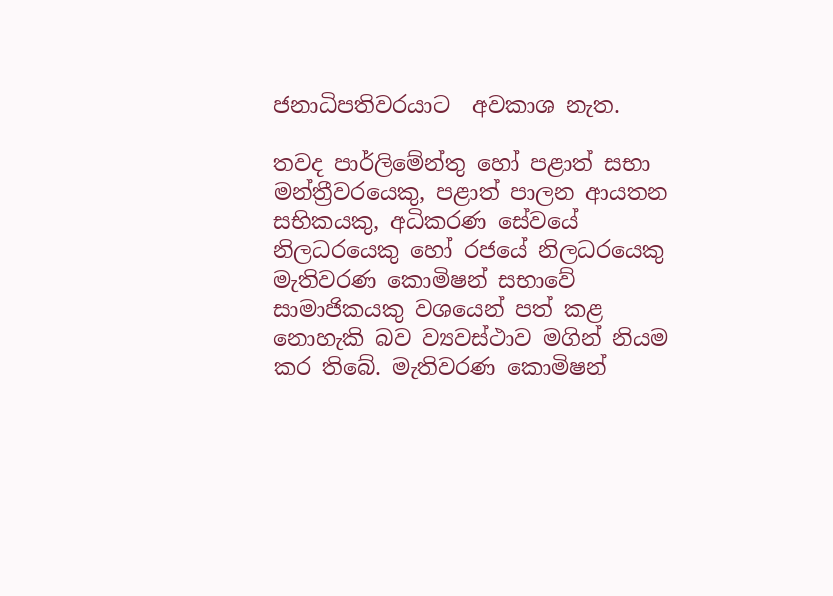ජනාධිපතිවරයාට  අවකාශ නැත.

තවද පාර්ලිමේන්තු හෝ පළාත් සභා මන්ත්‍රීවරයෙකු, පළාත් පාලන ආයතන සභිකයකු, අධිකරණ සේවයේ නිලධරයෙකු හෝ රජයේ නිලධරයෙකු මැතිවරණ කොමිෂන් සභාවේ සාමාජිකයකු වශයෙන් පත් කළ නොහැකි බව ව්‍යවස්ථාව මගින් නියම කර තිබේ. මැතිවරණ කොමිෂන්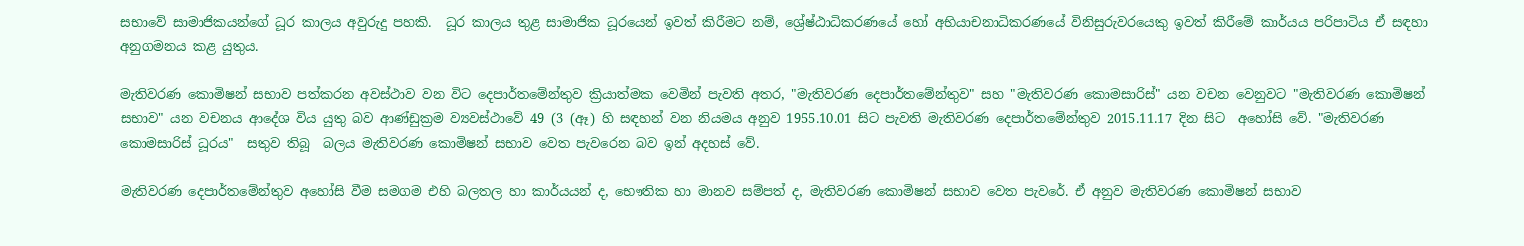සභාවේ සාමාජිකයන්ගේ ධූර කාලය අවුරුදු පහකි.  ධූර කාලය තුළ සාමාජික ධූරයෙන් ඉවත් කිරීමට නම්, ශ්‍රේෂ්ඨාධිකරණයේ හෝ අභියාචනාධිකරණයේ විනිසුරුවරයෙකු ඉවත් කිරීමේ කාර්යය පරිපාටිය ඒ සඳහා අනුගමනය කළ යුතුය.

මැතිවරණ කොමිෂන් සභාව පත්කරන අවස්ථාව වන විට දෙපාර්තමේන්තුව ක්‍රියාත්මක වෙමින් පැවති අතර, "මැතිවරණ දෙපාර්තමේන්තුව" සහ "මැතිවරණ කොමසාරිස්" යන වචන වෙනුවට "මැතිවරණ කොමිෂන් සභාව" යන වචනය ආදේශ විය යුතු බව ආණ්ඩුක්‍රම ව්‍යවස්ථාවේ 49 (3 (ඈ) හි සඳහන් වන නියමය අනුව 1955.10.01 සිට පැවති මැතිවරණ දෙපාර්තමේන්තුව 2015.11.17 දින සිට  අහෝසි වේ. "මැතිවරණ කොමසාරිස් ධූරය"  සතුව තිබූ  බලය මැතිවරණ කොමිෂන් සභාව වෙත පැවරෙන බව ඉන් අදහස් වේ.

මැතිවරණ දෙපාර්තමේන්තුව අහෝසි වීම සමගම එහි බලතල හා කාර්යයන් ද, භෞතික හා මානව සම්පත් ද, මැතිවරණ කොමිෂන් සභාව වෙත පැවරේ. ඒ අනුව මැතිවරණ කොමිෂන් සභාව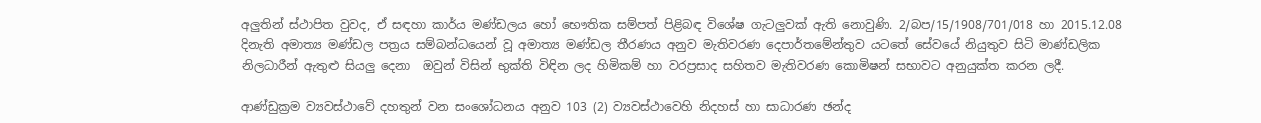අලුතින් ස්ථාපිත වුවද, ඒ සඳහා කාර්ය මණ්ඩලය හෝ භෞතික සම්පත් පිළිබඳ විශේෂ ගැටලුවක් ඇති නොවුණි. 2/බප/15/1908/701/018 හා 2015.12.08 දිනැති අමාත්‍ය මණ්ඩල පත්‍රය‍ සම්බන්ධයෙන් වූ අමාත්‍ය මණ්ඩල තීරණය අනුව මැතිවරණ දෙපාර්තමේන්තුව යටතේ සේවයේ නියුතුව සිටි මාණ්ඩලික නිලධාරීන් ඇතුළු සියලු දෙනා  ඔවුන් විසින් භුක්ති විඳින ලද හිමිකම් හා වරප්‍රසාද සහිතව මැතිවරණ කොමිෂන් සභාවට අනුයුක්ත කරන ලදී.

ආණ්ඩුක්‍රම ව්‍යවස්ථාවේ දහතුන් වන සංශෝධනය අනුව 103 (2) ව්‍යවස්ථාවෙහි නිදහස් හා සාධාරණ ඡන්ද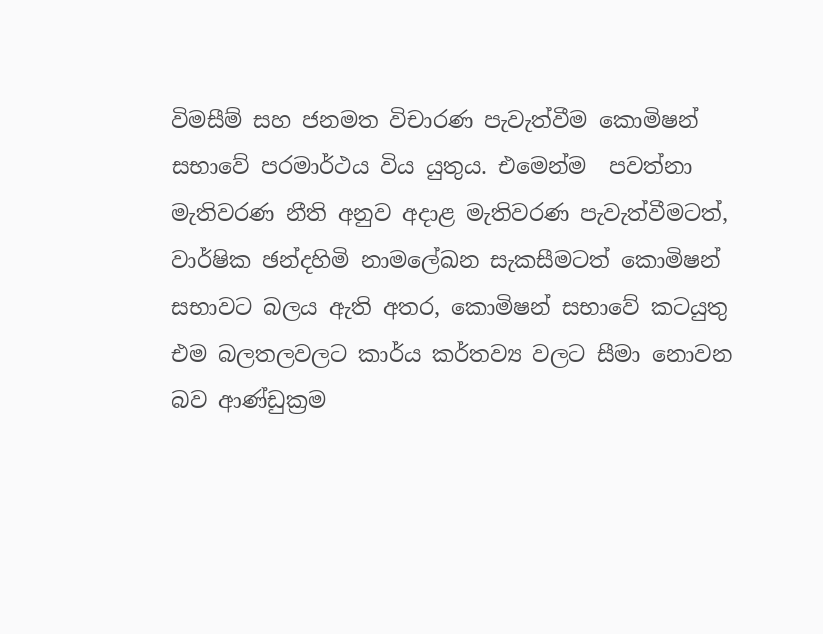විමසීම් සහ ජනමත විචාරණ පැවැත්වීම කොමිෂන් සභාවේ පරමාර්ථය විය යුතුය. එමෙන්ම  පවත්නා මැතිවරණ නීති අනුව අදාළ මැතිවරණ පැවැත්වීමටත්, වාර්ෂික ඡන්දහිමි නාමලේඛන සැකසීමටත් කොමිෂන් සභාවට බලය ඇති අතර, කොමිෂන් සභාවේ කටයුතු එම බලතලවලට කාර්ය කර්තව්‍ය වලට සීමා නොවන බව ආණ්ඩුක්‍රම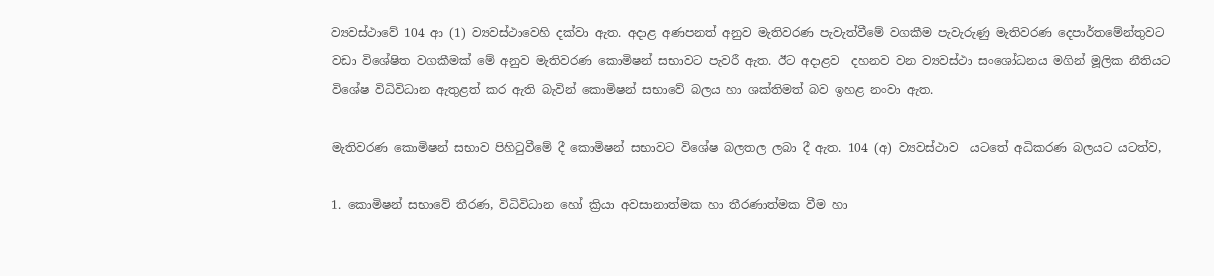ව්‍යවස්ථාවේ 104 ආ (1) ව්‍යවස්ථාවෙහි දක්වා ඇත. අදාළ අණපනත් අනුව මැතිවරණ පැවැත්වීමේ වගකීම පැවැරුණු මැතිවරණ දෙපාර්තමේන්තුවට වඩා විශේෂිත වගකීමක් මේ අනුව මැතිවරණ කොමිෂන් සභාවට පැවරී ඇත. ඊට අදාළව  දහනව වන ව්‍යවස්ථා සංශෝධනය මගින් මූලික නීතියට විශේෂ විධිවිධාන ඇතුළත් කර ඇති බැවින් කොමිෂන් සභාවේ බලය හා ශක්තිමත් බව ඉහළ නංවා ඇත.

මැතිවරණ කොමිෂන් සභාව පිහිටුවීමේ දී කොමිෂන් සභාවට විශේෂ බලතල ලබා දී ඇත. 104 (අ) ව්‍යවස්ථාව  යටතේ අධිකරණ බලයට යටත්ව,

1. කොමිෂන් සභාවේ තීරණ, විධිවිධාන හෝ ක්‍රියා අවසානාත්මක හා තීරණාත්මක වීම හා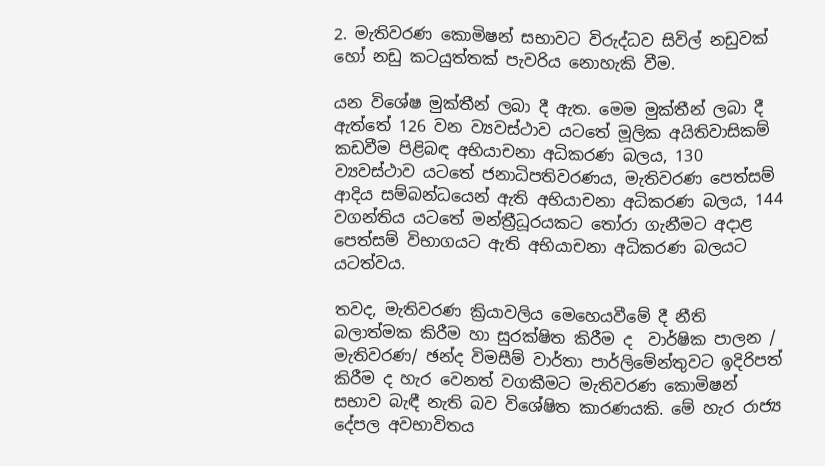2. මැතිවරණ කොමිෂන් සභාවට විරුද්ධව සිවිල් නඩුවක් හෝ නඩු කටයුත්තක් පැවරිය නොහැකි වීම.

යන විශේෂ මුක්තීන් ලබා දී ඇත. මෙම මුක්තීන් ලබා දී ඇත්තේ 126 වන ව්‍යවස්ථාව යටතේ මූලික අයිතිවාසිකම් කඩවීම පිළිබඳ අභියාචනා අධිකරණ බලය, 130  ව්‍යවස්ථාව යටතේ ජනාධිපතිවරණය, මැතිවරණ පෙත්සම් ආදිය සම්බන්ධයෙන් ඇති අභියාචනා අධිකරණ බලය, 144 වගන්තිය යටතේ මන්ත්‍රීධූරයකට තෝරා ගැනීමට අදාළ පෙත්සම් විභාගයට ඇති අභියාචනා අධිකරණ බලයට යටත්වය.

තවද, මැතිවරණ ක්‍රියාවලිය මෙහෙයවීමේ දී නීති බලාත්මක කිරීම හා සුරක්ෂිත කිරීම ද  වාර්ෂික පාලන / මැතිවරණ/ ඡන්ද විමසීම් වාර්තා පාර්ලිමේන්තුවට ඉදිරිපත් කිරීම ද හැර වෙනත් වගකීමට මැතිවරණ කොමිෂන් සභාව බැඳී නැති බව විශේෂිත කාරණයකි. මේ හැර රාජ්‍ය දේපල අවභාවිතය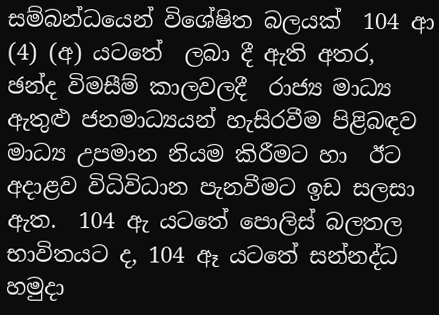සම්බන්ධයෙන් විශේෂිත බලයක්  104 ආ (4) (අ) යටතේ  ලබා දී ඇති අතර, ඡන්ද විමසීම් කාලවලදී  රාජ්‍ය මාධ්‍ය ඇතුළු ජනමාධ්‍යයන් හැසිරවීම පිළිබඳව මාධ්‍ය උපමාන නියම කිරීමට හා  ඊට අදාළව විධිවිධාන පැනවීමට ඉඩ සලසා ඇත.  104 ඇ යටතේ පොලිස් බලතල භාවිතයට ද, 104 ඈ යටතේ සන්නද්ධ හමුදා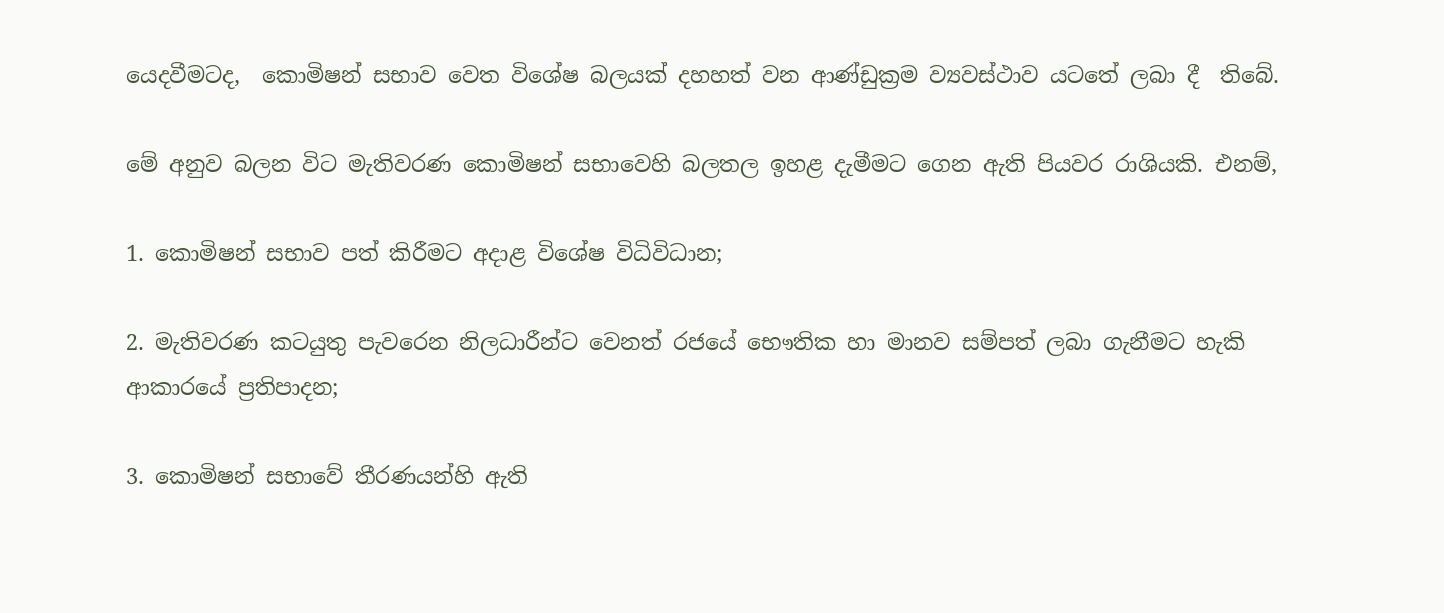යෙදවීමටද,  කොමිෂන් සභාව වෙත විශේෂ බලයක් දහහත් වන ආණ්ඩුක්‍රම ව්‍යවස්ථාව යටතේ ලබා දී  තිබේ.

මේ අනුව බලන විට මැතිවරණ කොමිෂන් සභාවෙහි බලතල ඉහළ දැමීමට ගෙන ඇති පියවර රාශියකි. එනම්,

1. කොමිෂන් සභාව පත් කිරීමට අදාළ විශේෂ විධිවිධාන;

2. මැතිවරණ කටයුතු පැවරෙන නිලධාරීන්ට වෙනත් රජයේ භෞතික හා මානව සම්පත් ලබා ගැනීමට හැකි ආකාරයේ ප්‍රතිපාදන;

3. කොමිෂන් සභාවේ තීරණයන්හි ඇති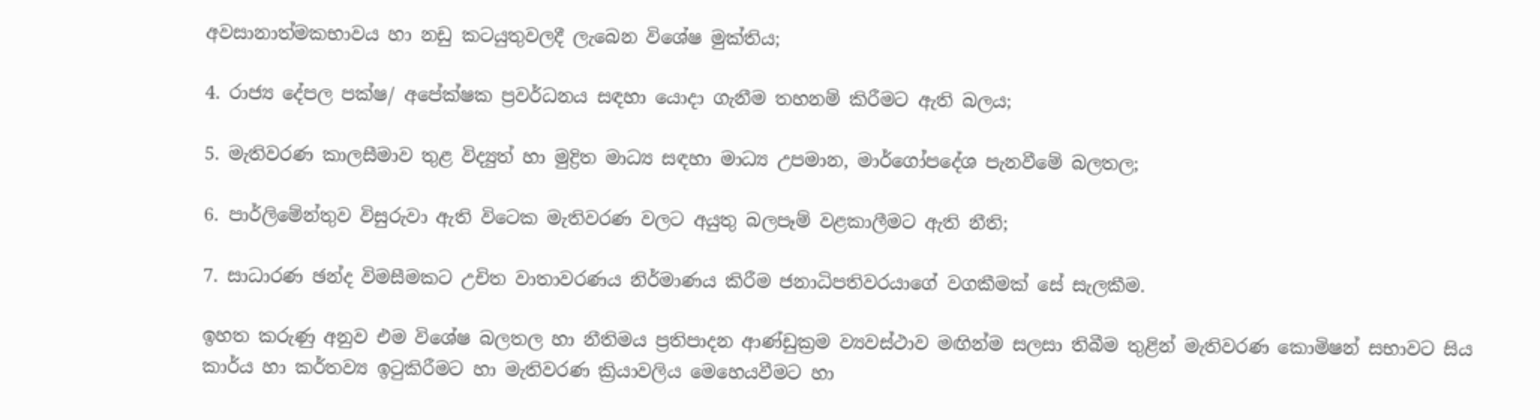අවසානාත්මකභාවය හා නඩු කටයුතුවලදී ලැබෙන විශේෂ මුක්තිය;

4. රාජ්‍ය දේපල පක්ෂ/ අපේක්ෂක ප්‍රවර්ධනය සඳහා යොදා ගැනීම තහනම් කිරීමට ඇති බලය;

5. මැතිවරණ කාලසීමාව තුළ විද්‍යුත් හා මුද්‍රිත මාධ්‍ය සඳහා මාධ්‍ය උපමාන, මාර්ගෝපදේශ පැනවීමේ බලතල;

6. පාර්ලිමේන්තුව විසුරුවා ඇති විටෙක මැතිවරණ වලට අයුතු බලපෑම් වළකාලීමට ඇති නීති;

7. සාධාරණ ඡන්ද විමසීමකට උචිත වාතාවරණය නිර්මාණය කිරීම ජනාධිපතිවරයාගේ වගකීමක් සේ සැලකීම.

ඉහත කරුණු අනුව එම විශේෂ බලතල හා නීතිමය ප්‍රතිපාදන ආණ්ඩුක්‍රම ව්‍යවස්ථාව මඟින්ම සලසා තිබීම තුළින් මැතිවරණ කොමිෂන් සභාවට සිය කාර්ය හා කර්තව්‍ය ඉටුකිරීමට හා මැතිවරණ ක්‍රියාවලිය මෙහෙයවීමට හා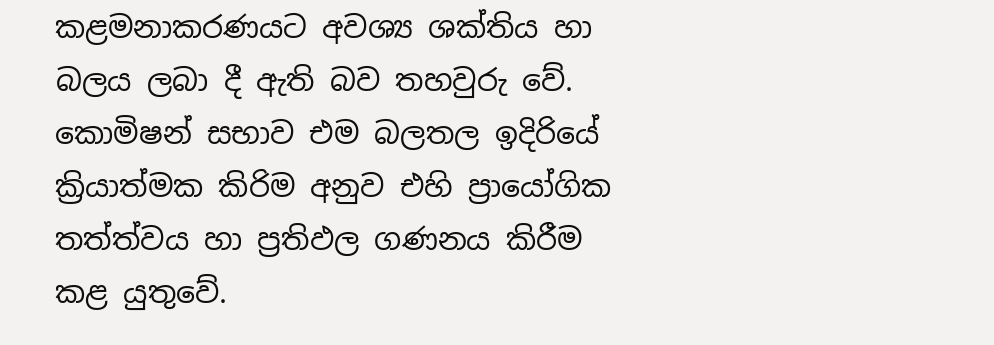කළමනාකරණයට අවශ්‍ය ශක්තිය හා බලය ලබා දී ඇති බව තහවුරු වේ. කොමිෂන් සභාව එම බලතල ඉදිරියේ ක්‍රියාත්මක කිරිම අනුව එහි ප්‍රායෝගික තත්ත්වය හා ප්‍රතිඵල ගණනය කිරීම කළ යුතුවේ.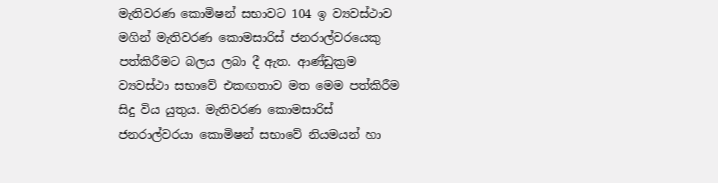මැතිවරණ කොමිෂන් සභාවට 104 ඉ ව්‍යවස්ථාව මගින් මැතිවරණ කොමසාරිස් ජනරාල්වරයෙකු පත්කිරීමට බලය ලබා දී ඇත. ආණ්ඩුක්‍රම ව්‍යවස්ථා සභාවේ එකඟතාව මත මෙම පත්කිරීම සිදු විය යුතුය. මැතිවරණ කොමසාරිස් ජනරාල්වරයා කොමිෂන් සභාවේ නියමයන් හා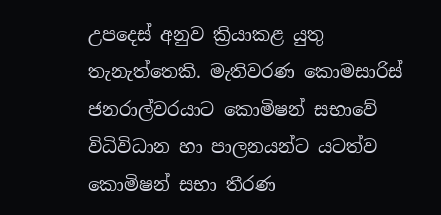උපදෙස් අනුව ක්‍රියාකළ යුතු තැනැත්තෙකි. මැතිවරණ කොමසාරිස් ජනරාල්වරයාට කොමිෂන් සභාවේ  විධිවිධාන හා පාලනයන්ට යටත්ව කොමිෂන් සභා තීරණ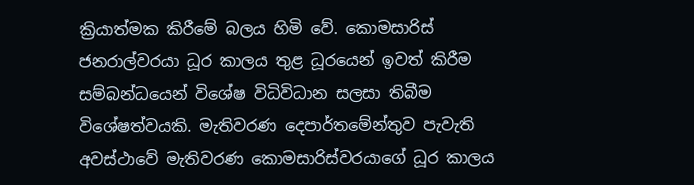ක්‍රියාත්මක කිරීමේ බලය හිමි වේ. කොමසාරිස් ජනරාල්වරයා ධූර කාලය තුළ ධූරයෙන් ඉවත් කිරීම සම්බන්ධයෙන් විශේෂ විධිවිධාන සලසා තිබීම විශේෂත්වයකි. මැතිවරණ දෙපාර්තමේන්තුව පැවැති අවස්ථාවේ මැතිවරණ කොමසාරිස්වරයාගේ ධූර කාලය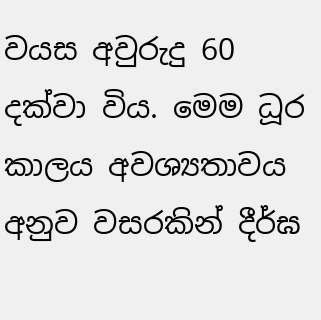වයස අවුරුදු 60 දක්වා විය. මෙම ධූර කාලය අවශ්‍යතාවය අනුව වසරකින් දීර්ඝ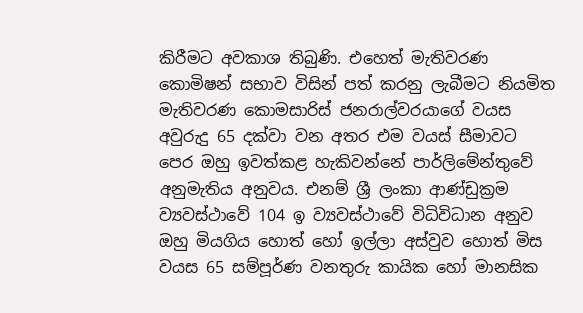කිරීමට අවකාශ තිබුණි. එහෙත් මැතිවරණ කොමිෂන් සභාව විසින් පත් කරනු ලැබීමට නියමිත මැතිවරණ කොමසාරිස් ජනරාල්වරයාගේ වයස අවුරුදු 65 දක්වා වන අතර එම වයස් සීමාවට පෙර ඔහු ඉවත්කළ හැකිවන්නේ පාර්ලිමේන්තුවේ අනුමැතිය අනුවය. එනම් ශ්‍රී ලංකා ආණ්ඩුක්‍රම ව්‍යවස්ථාවේ 104 ඉ ව්‍යවස්ථාවේ විධිවිධාන අනුව ඔහු මියගිය හොත් හෝ ඉල්ලා අස්වුව හොත් මිස වයස 65 සම්පූර්ණ වනතුරු කායික හෝ මානසික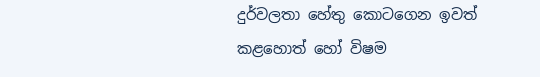දුර්වලතා හේතු කොටගෙන ඉවත් කළහොත් හෝ විෂම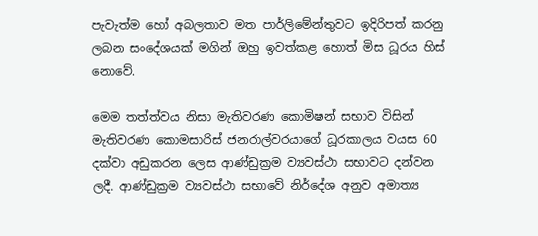පැවැත්ම හෝ අබලතාව මත පාර්ලිමේන්තුවට ඉදිරිපත් කරනු ලබන සංදේශයක් මගින් ඔහු ඉවත්කළ හොත් මිස ධූරය හිස් නොවේ.

මෙම තත්ත්වය නිසා මැතිවරණ කොමිෂන් සභාව විසින් මැතිවරණ කොමසාරිස් ජනරාල්වරයාගේ ධූරකාලය වයස 60 දක්වා අඩුකරන ලෙස ආණ්ඩුක්‍රම ව්‍යවස්ථා සභාවට දන්වන ලදී. ආණ්ඩුක්‍රම ව්‍යවස්ථා සභාවේ නිර්දේශ අනුව අමාත්‍ය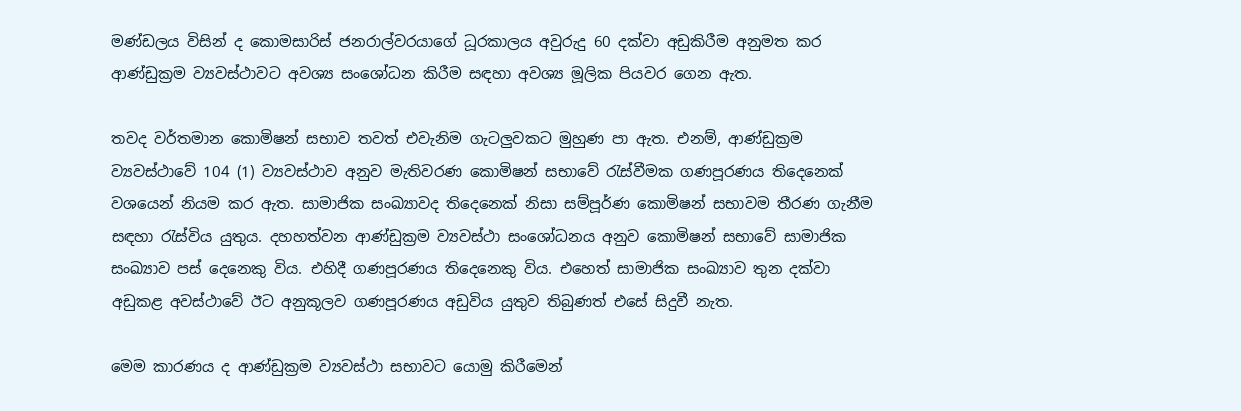මණ්ඩලය විසින් ද කොමසාරිස් ජනරාල්වරයාගේ ධූරකාලය අවුරුදු 60 දක්වා අඩුකිරීම අනුමත කර ආණ්ඩුක්‍රම ව්‍යවස්ථාවට අවශ්‍ය සංශෝධන කිරීම සඳහා අවශ්‍ය මූලික පියවර ගෙන ඇත.

තවද වර්තමාන කොමිෂන් සභාව තවත් එවැනිම ගැටලුවකට මුහුණ පා ඇත. එනම්, ආණ්ඩුක්‍රම ව්‍යවස්ථාවේ 104 (1) ව්‍යවස්ථාව අනුව මැතිවරණ කොමිෂන් සභාවේ රැස්වීමක ගණපූරණය තිදෙනෙක් වශයෙන් නියම කර ඇත. සාමාජික සංඛ්‍යාවද තිදෙනෙක් නිසා සම්පූර්ණ කොමිෂන් සභාවම තීරණ ගැනීම සඳහා රැස්විය යුතුය. දහහත්වන ආණ්ඩුක්‍රම ව්‍යවස්ථා සංශෝධනය අනුව කොමිෂන් සභාවේ සාමාජික සංඛ්‍යාව පස් දෙනෙකු විය. එහිදී ගණපූරණය තිදෙනෙකු විය. එහෙත් සාමාජික සංඛ්‍යාව තුන දක්වා අඩුකළ අවස්ථාවේ ඊට අනුකූලව ගණපූරණය අඩුවිය යුතුව තිබුණත් එසේ සිදුවී නැත.

මෙම කාරණය ද ආණ්ඩුක්‍රම ව්‍යවස්ථා සභාවට යොමු කිරීමෙන්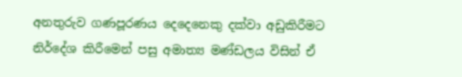අනතුරුව ගණපූරණය දෙදෙනෙකු දක්වා අඩුකිරීමට නිර්දේශ කිරීමෙන් පසු අමාත්‍ය මණ්ඩලය විසින් ඒ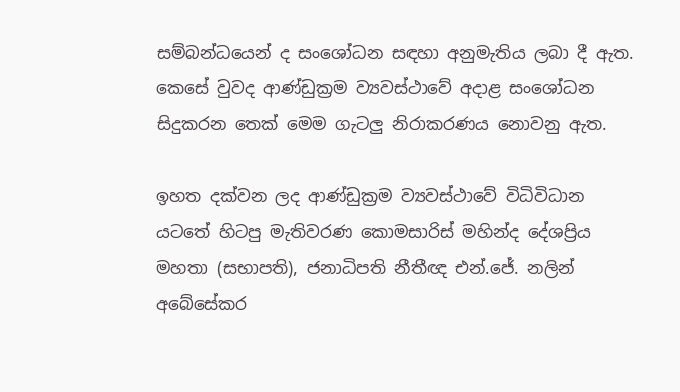සම්බන්ධයෙන් ද සංශෝධන සඳහා අනුමැතිය ලබා දී ඇත. කෙසේ වුවද ආණ්ඩුක්‍රම ව්‍යවස්ථාවේ අදාළ සංශෝධන සිදුකරන තෙක් මෙම ගැටලු නිරාකරණය නොවනු ඇත.

ඉහත දක්වන ලද ආණ්ඩුක්‍රම ව්‍යවස්ථාවේ විධිවිධාන යටතේ හිටපු මැතිවරණ කොමසාරිස් මහින්ද දේශප්‍රිය මහතා (සභාපති), ජනාධිපති නීතීඥ එන්.ජේ. නලින් අබේසේකර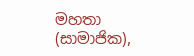මහතා (සාමාජික),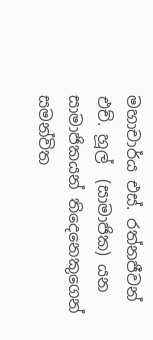මහාචාර්ය එස්. රත්නජීවන් එච්. හූල්  (සාමාජික) යන සාමාජිකයන් තිදෙනෙකුගෙන් සමන්විත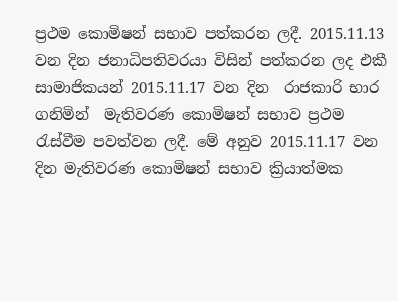ප්‍රථම කොමිෂන් සභාව පත්කරන ලදී. 2015.11.13 වන දින ජනාධිපතිවරයා විසින් පත්කරන ලද එකී සාමාජිකයන් 2015.11.17 වන දින  රාජකාරි භාර ගනිමින්  මැතිවරණ කොමිෂන් සභාව ප්‍රථම රැස්වීම පවත්වන ලදී. මේ අනුව 2015.11.17 වන දින මැතිවරණ කොමිෂන් සභාව ක්‍රියාත්මක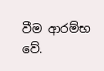වීම ආරම්භ වේ.